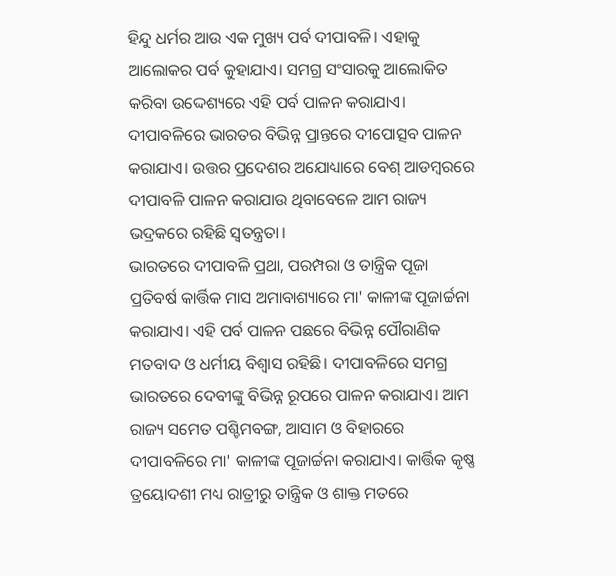ହିନ୍ଦୁ ଧର୍ମର ଆଉ ଏକ ମୁଖ୍ୟ ପର୍ବ ଦୀପାବଳି। ଏହାକୁ ଆଲୋକର ପର୍ବ କୁହାଯାଏ। ସମଗ୍ର ସଂସାରକୁ ଆଲୋକିତ କରିବା ଉଦ୍ଦେଶ୍ୟରେ ଏହି ପର୍ବ ପାଳନ କରାଯାଏ। ଦୀପାବଳିରେ ଭାରତର ବିଭିନ୍ନ ପ୍ରାନ୍ତରେ ଦୀପୋତ୍ସବ ପାଳନ କରାଯାଏ। ଉତ୍ତର ପ୍ରଦେଶର ଅଯୋଧ୍ୟାରେ ବେଶ୍ ଆଡମ୍ବରରେ ଦୀପାବଳି ପାଳନ କରାଯାଉ ଥିବାବେଳେ ଆମ ରାଜ୍ୟ ଭଦ୍ରକରେ ରହିଛି ସ୍ୱତନ୍ତ୍ରତା।
ଭାରତରେ ଦୀପାବଳି ପ୍ରଥା, ପରମ୍ପରା ଓ ତାନ୍ତ୍ରିକ ପୂଜା
ପ୍ରତିବର୍ଷ କାର୍ତ୍ତିକ ମାସ ଅମାବାଶ୍ୟାରେ ମା' କାଳୀଙ୍କ ପୂଜାର୍ଚ୍ଚନା କରାଯାଏ। ଏହି ପର୍ବ ପାଳନ ପଛରେ ବିଭିନ୍ନ ପୌରାଣିକ ମତବାଦ ଓ ଧର୍ମୀୟ ବିଶ୍ୱାସ ରହିଛି। ଦୀପାବଳିରେ ସମଗ୍ର ଭାରତରେ ଦେବୀଙ୍କୁ ବିଭିନ୍ନ ରୂପରେ ପାଳନ କରାଯାଏ। ଆମ ରାଜ୍ୟ ସମେତ ପଶ୍ଚିମବଙ୍ଗ, ଆସାମ ଓ ବିହାରରେ ଦୀପାବଳିରେ ମା' କାଳୀଙ୍କ ପୂଜାର୍ଚ୍ଚନା କରାଯାଏ। କାର୍ତ୍ତିକ କୃଷ୍ଣ ତ୍ରୟୋଦଶୀ ମଧ୍ୟ ରାତ୍ରୀରୁ ତାନ୍ତ୍ରିକ ଓ ଶାକ୍ତ ମତରେ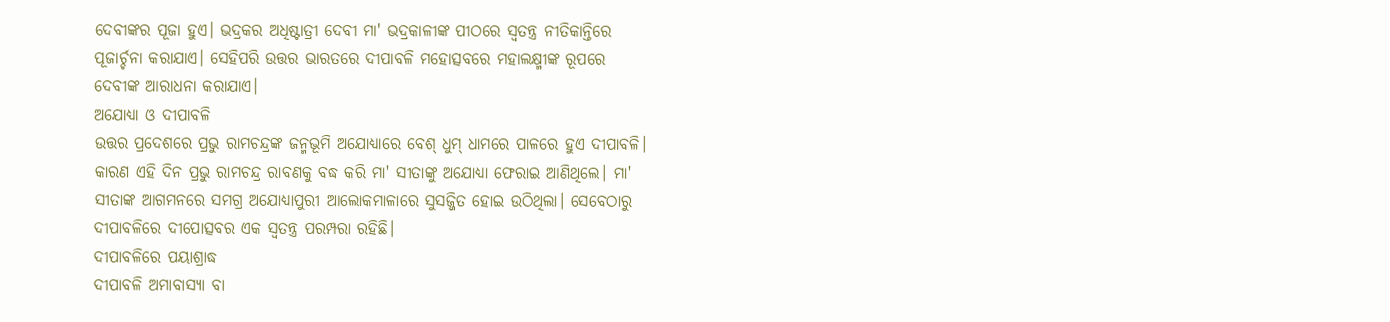ଦେବୀଙ୍କର ପୂଜା ହୁଏ। ଭଦ୍ରକର ଅଧିଷ୍ଟାତ୍ରୀ ଦେବୀ ମା' ଭଦ୍ରକାଳୀଙ୍କ ପୀଠରେ ସ୍ୱତନ୍ତ୍ର ନୀତିକାନ୍ତିରେ ପୂଜାର୍ଚ୍ଚନା କରାଯାଏ। ସେହିପରି ଉତ୍ତର ଭାରତରେ ଦୀପାବଳି ମହୋତ୍ସବରେ ମହାଲକ୍ଷ୍ମୀଙ୍କ ରୂପରେ ଦେବୀଙ୍କ ଆରାଧନା କରାଯାଏ।
ଅଯୋଧ୍ୟା ଓ ଦୀପାବଳି
ଉତ୍ତର ପ୍ରଦେଶରେ ପ୍ରଭୁ ରାମଚନ୍ଦ୍ରଙ୍କ ଜନ୍ମଭୂମି ଅଯୋଧ୍ୟାରେ ବେଶ୍ ଧୁମ୍ ଧାମରେ ପାଳରେ ହୁଏ ଦୀପାବଳି। କାରଣ ଏହି ଦିନ ପ୍ରଭୁ ରାମଚନ୍ଦ୍ର ରାବଣକୁ ବଦ୍ଧ କରି ମା' ସୀତାଙ୍କୁ ଅଯୋଧ୍ୟା ଫେରାଇ ଆଣିଥିଲେ। ମା' ସୀତାଙ୍କ ଆଗମନରେ ସମଗ୍ର ଅଯୋଧ୍ୟାପୁରୀ ଆଲୋକମାଳାରେ ସୁସଜ୍ଜିତ ହୋଇ ଉଠିଥିଲା। ସେବେଠାରୁ ଦୀପାବଳିରେ ଦୀପୋତ୍ସବର ଏକ ସ୍ୱତନ୍ତ୍ର ପରମ୍ପରା ରହିଛି।
ଦୀପାବଳିରେ ପୟାଶ୍ରାଦ୍ଧ
ଦୀପାବଳି ଅମାବାସ୍ୟା ବା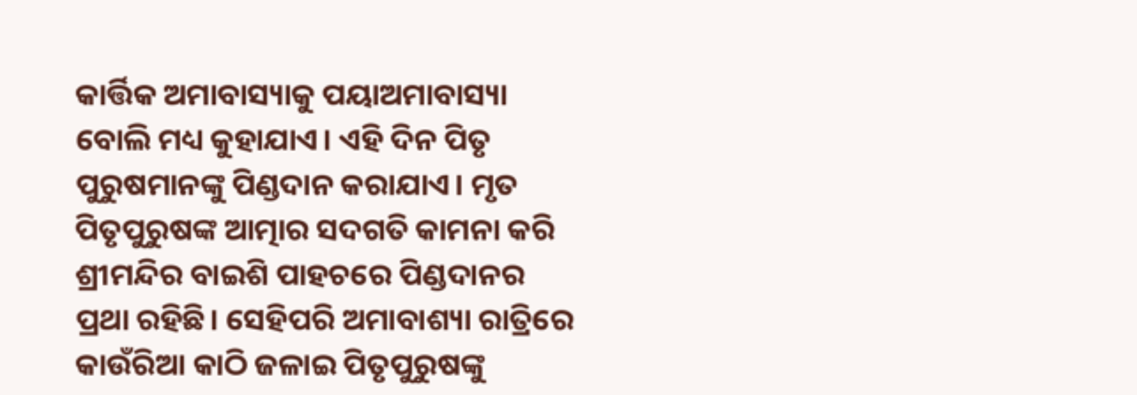କାର୍ତ୍ତିକ ଅମାବାସ୍ୟାକୁ ପୟାଅମାବାସ୍ୟା ବୋଲି ମଧ୍ୟ କୁହାଯାଏ। ଏହି ଦିନ ପିତୃ ପୁରୁଷମାନଙ୍କୁ ପିଣ୍ଡଦାନ କରାଯାଏ। ମୃତ ପିତୃପୁରୁଷଙ୍କ ଆତ୍ମାର ସଦଗତି କାମନା କରି ଶ୍ରୀମନ୍ଦିର ବାଇଶି ପାହଚରେ ପିଣ୍ଡଦାନର ପ୍ରଥା ରହିଛି। ସେହିପରି ଅମାବାଶ୍ୟା ରାତ୍ରିରେ କାଉଁରିଆ କାଠି ଜଳାଇ ପିତୃପୁରୁଷଙ୍କୁ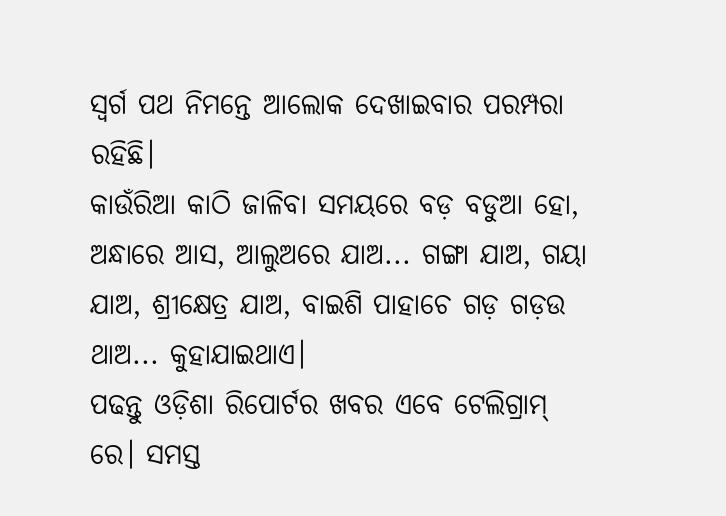ସ୍ୱର୍ଗ ପଥ ନିମନ୍ତେ ଆଲୋକ ଦେଖାଇବାର ପରମ୍ପରା ରହିଛି।
କାଉଁରିଆ କାଠି ଜାଳିବା ସମୟରେ ବଡ଼ ବଡୁଆ ହୋ, ଅନ୍ଧାରେ ଆସ, ଆଲୁଅରେ ଯାଅ... ଗଙ୍ଗା ଯାଅ, ଗୟା ଯାଅ, ଶ୍ରୀକ୍ଷେତ୍ର ଯାଅ, ବାଇଶି ପାହାଚେ ଗଡ଼ ଗଡ଼ଉ ଥାଅ... କୁହାଯାଇଥାଏ।
ପଢନ୍ତୁ ଓଡ଼ିଶା ରିପୋର୍ଟର ଖବର ଏବେ ଟେଲିଗ୍ରାମ୍ ରେ। ସମସ୍ତ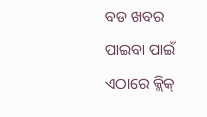ବଡ ଖବର ପାଇବା ପାଇଁ ଏଠାରେ କ୍ଲିକ୍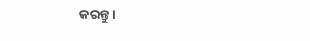କରନ୍ତୁ।